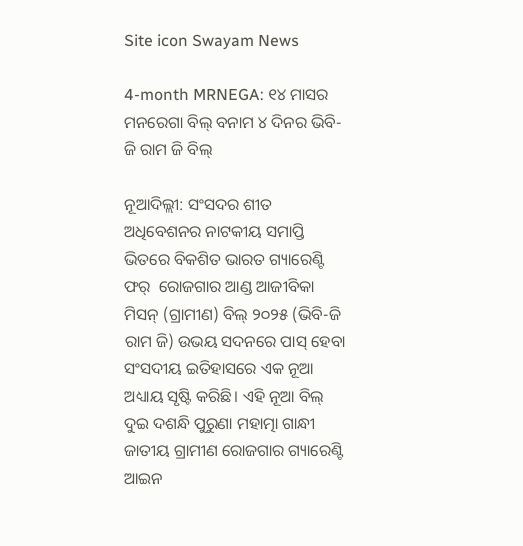Site icon Swayam News

4-month MRNEGA: ୧୪ ମାସର ମନରେଗା ବିଲ୍ ବନାମ ୪ ଦିନର ଭିବି-ଜି ରାମ ଜି ବିଲ୍

ନୂଆଦିଲ୍ଲୀ: ସଂସଦର ଶୀତ ଅଧିବେଶନର ନାଟକୀୟ ସମାପ୍ତି ଭିତରେ ବିକଶିତ ଭାରତ ଗ୍ୟାରେଣ୍ଟି ଫର୍‌  ରୋଜଗାର ଆଣ୍ଡ ଆଜୀବିକା ମିସନ୍‌ (ଗ୍ରାମୀଣ) ବିଲ୍ ୨୦୨୫ (ଭିବି-ଜି ରାମ ଜି) ଉଭୟ ସଦନରେ ପାସ୍ ହେବା ସଂସଦୀୟ ଇତିହାସରେ ଏକ ନୂଆ ଅଧ୍ୟାୟ ସୃଷ୍ଟି କରିଛି। ଏହି ନୂଆ ବିଲ୍‌ ଦୁଇ ଦଶନ୍ଧି ପୁରୁଣା ମହାତ୍ମା ଗାନ୍ଧୀ ଜାତୀୟ ଗ୍ରାମୀଣ ରୋଜଗାର ଗ୍ୟାରେଣ୍ଟି ଆଇନ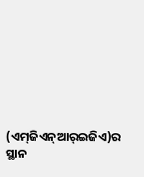(ଏମ୍‌ଜିଏନ୍ଆର୍‌ଇଜିଏ)ର ସ୍ଥାନ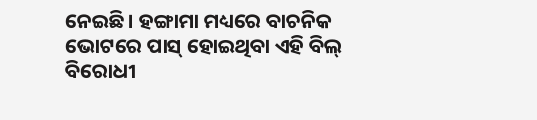ନେଇଛି। ହଙ୍ଗାମା ମଧ୍ୟରେ ବାଚନିକ ଭୋଟରେ ପାସ୍ ହୋଇଥିବା ଏହି ବିଲ୍ ବିରୋଧୀ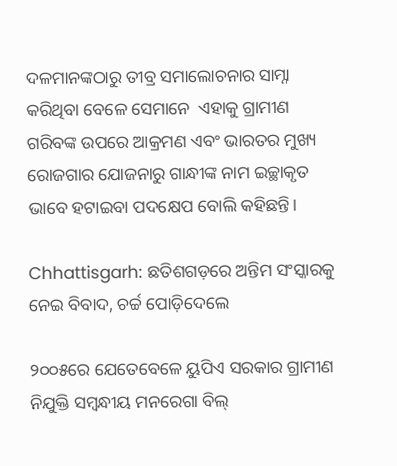ଦଳମାନଙ୍କଠାରୁ ତୀବ୍ର ସମାଲୋଚନାର ସାମ୍ନା କରିଥିବା ବେଳେ ସେମାନେ  ଏହାକୁ ଗ୍ରାମୀଣ ଗରିବଙ୍କ ଉପରେ ଆକ୍ରମଣ ଏବଂ ଭାରତର ମୁଖ୍ୟ ରୋଜଗାର ଯୋଜନାରୁ ଗାନ୍ଧୀଙ୍କ ନାମ ଇଚ୍ଛାକୃତ ଭାବେ ହଟାଇବା ପଦକ୍ଷେପ ବୋଲି କହିଛନ୍ତି।

Chhattisgarh: ଛତିଶଗଡ଼ରେ ଅନ୍ତିମ ସଂସ୍କାରକୁ ନେଇ ବିବାଦ, ଚର୍ଚ୍ଚ ପୋଡ଼ିଦେଲେ

୨୦୦୫ରେ ଯେତେବେଳେ ୟୁପିଏ ସରକାର ଗ୍ରାମୀଣ ନିଯୁକ୍ତି ସମ୍ବନ୍ଧୀୟ ମନରେଗା ବିଲ୍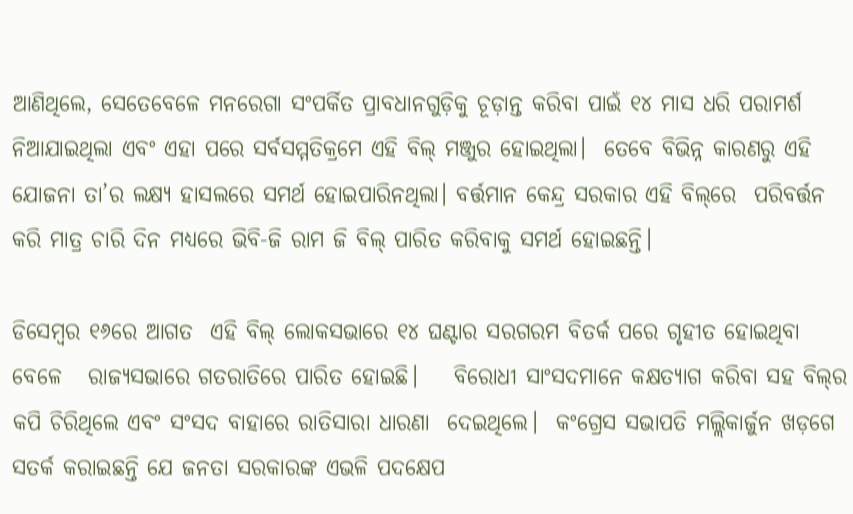ଆଣିଥିଲେ, ସେତେବେଳେ ମନରେଗା ସଂପର୍କିତ ପ୍ରାବଧାନଗୁଡ଼ିକୁ ଚୂଡ଼ାନ୍ତ କରିବା ପାଇଁ ୧୪ ମାସ ଧରି ପରାମର୍ଶ ନିଆଯାଇଥିଲା ଏବଂ ଏହା ପରେ ସର୍ବସମ୍ମତିକ୍ରମେ ଏହି ବିଲ୍ ମଞ୍ଜୁର ହୋଇଥିଲା।  ତେବେ ବିଭିନ୍ନ କାରଣରୁ ଏହି ଯୋଜନା ତା’ର ଲକ୍ଷ୍ୟ ହାସଲରେ ସମର୍ଥ ହୋଇପାରିନଥିଲା। ବର୍ତ୍ତମାନ କେନ୍ଦ୍ର ସରକାର ଏହି ବିଲ୍‌ରେ  ପରିବର୍ତ୍ତନ କରି ମାତ୍ର ଚାରି ଦିନ ମଧ୍ୟରେ ଭିବି-ଜି ରାମ ଜି ବିଲ୍ ପାରିତ କରିବାକୁ ସମର୍ଥ ହୋଇଛନ୍ତି।

ଡିସେମ୍ବର ୧୬ରେ ଆଗତ  ଏହି ବିଲ୍ ଲୋକସଭାରେ ୧୪ ଘଣ୍ଟାର ସରଗରମ ବିତର୍କ ପରେ ଗୃହୀତ ହୋଇଥିବା ବେଳେ   ରାଜ୍ୟସଭାରେ ଗତରାତିରେ ପାରିତ ହୋଇଛି।    ବିରୋଧୀ ସାଂସଦମାନେ କକ୍ଷତ୍ୟାଗ କରିବା ସହ ବିଲ୍‌ର କପି ଚିରିଥିଲେ ଏବଂ ସଂସଦ ବାହାରେ ରାତିସାରା ଧାରଣା  ଦେଇଥିଲେ।  କଂଗ୍ରେସ ସଭାପତି ମଲ୍ଲିକାର୍ଜୁନ ଖଡ଼ଗେ ସତର୍କ କରାଇଛନ୍ତି ଯେ ଜନତା ସରକାରଙ୍କ ଏଭଳି ପଦକ୍ଷେପ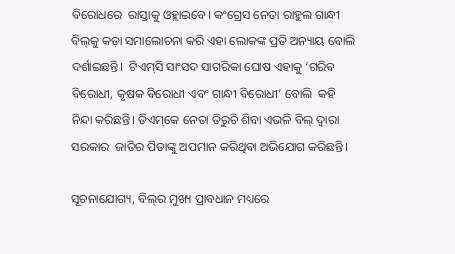ବିରୋଧରେ  ରାସ୍ତାକୁ ଓହ୍ଲାଇବେ। କଂଗ୍ରେସ ନେତା ରାହୁଲ ଗାନ୍ଧୀ ବିଲ୍‌କୁ କଡ଼ା ସମାଲୋଚନା କରି ଏହା ଲୋକଙ୍କ ପ୍ରତି ଅନ୍ୟାୟ ବୋଲି ଦର୍ଶାଇଛନ୍ତି।  ଟିଏମ୍‌ସି ସାଂସଦ ସାଗରିକା ଘୋଷ ଏହାକୁ ‘ଗରିବ ବିରୋଧୀ, କୃଷକ ବିରୋଧୀ ଏବଂ ଗାନ୍ଧୀ ବିରୋଧୀ’ ବୋଲି  କହି ନିନ୍ଦା କରିଛନ୍ତି। ଡିଏମ୍‌କେ ନେତା ତିରୁଚି ଶିବା ଏଭଳି ବିଲ୍‌ ଦ୍ବାରା ସରକାର  ଜାତିର ପିତାଙ୍କୁ ଅପମାନ କରିଥିବା ଅଭିଯୋଗ କରିଛନ୍ତି।

ସୂଚନାଯୋଗ୍ୟ, ବିଲ୍‌ର ମୁଖ୍ୟ ପ୍ରାବଧାନ ମଧ୍ୟରେ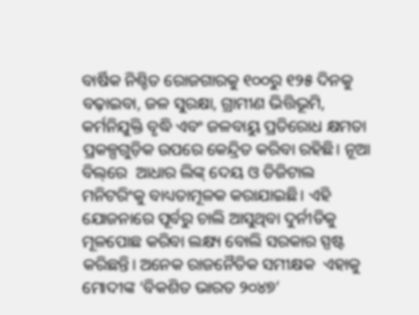ବାର୍ଷିକ ନିଶ୍ଚିତ ରୋଜଗାରକୁ ୧୦୦ରୁ ୧୨୫ ଦିନକୁ ବଢ଼ାଇବା, ଜଳ ସୁରକ୍ଷା, ଗ୍ରାମୀଣ ଭିତ୍ତିଭୂମି, କର୍ମନିଯୁକ୍ତି ବୃଦ୍ଧି ଏବଂ ଜଳବାୟୁ ପ୍ରତିରୋଧ କ୍ଷମତା ପ୍ରକଳ୍ପଗୁଡ଼ିକ ଉପରେ କେନ୍ଦ୍ରିତ କରିବା ରହିଛି। ନୂଆ ବିଲ୍‌ରେ  ଆଧାର ଲିଙ୍କ୍‌ ଦେୟ ଓ ଡିଜିଟାଲ ମନିଟରିଂକୁ ବାଧ୍ୟତାମୂଳକ କରାଯାଇଛି। ଏହି ଯୋଜନାରେ ପୂର୍ବରୁ ଚାଲି ଆସୁଥିବା ଦୁର୍ନୀତିକୁ ମୂଳପୋଛ କରିବା ଲକ୍ଷ୍ୟ ବୋଲି ସରକାର ସ୍ପଷ୍ଟ କରିଛନ୍ତି। ଅନେକ ରାଜନୈତିକ ସମୀକ୍ଷକ  ଏହାକୁ ମୋଦୀଙ୍କ ‘ବିକଶିତ ଭାରତ ୨୦୪୭’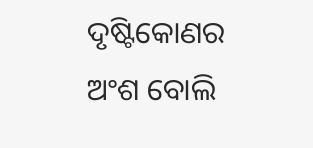ଦୃଷ୍ଟିକୋଣର ଅଂଶ ବୋଲି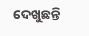ଦେଖୁଛନ୍ତି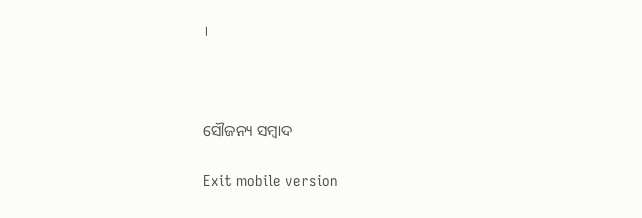।



ସୌଜନ୍ୟ ସମ୍ବାଦ

Exit mobile version